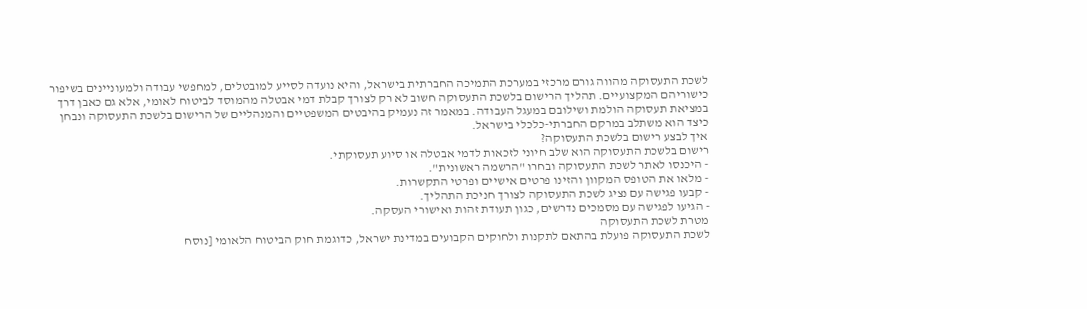לשכת התעסוקה מהווה גורם מרכזי במערכת התמיכה החברתית בישראל, והיא נועדה לסייע למובטלים, למחפשי עבודה ולמעוניינים בשיפור כישוריהם המקצועיים. תהליך הרישום בלשכת התעסוקה חשוב לא רק לצורך קבלת דמי אבטלה מהמוסד לביטוח לאומי, אלא גם כאבן דרך במציאת תעסוקה הולמת ושילובם במעגל העבודה. במאמר זה נעמיק בהיבטים המשפטיים והמנהליים של הרישום בלשכת התעסוקה ונבחן כיצד הוא משתלב במרקם החברתי-כלכלי בישראל.
איך לבצע רישום בלשכת התעסוקה?
רישום בלשכת התעסוקה הוא שלב חיוני לזכאות לדמי אבטלה או סיוע תעסוקתי.
- היכנסו לאתר לשכת התעסוקה ובחרו "הרשמה ראשונית".
- מלאו את הטופס המקוון והזינו פרטים אישיים ופרטי התקשרות.
- קבעו פגישה עם נציג לשכת התעסוקה לצורך חניכת התהליך.
- הגיעו לפגישה עם מסמכים נדרשים, כגון תעודת זהות ואישורי העסקה.
מטרת לשכת התעסוקה
לשכת התעסוקה פועלת בהתאם לתקנות ולחוקים הקבועים במדינת ישראל, כדוגמת חוק הביטוח הלאומי [נוסח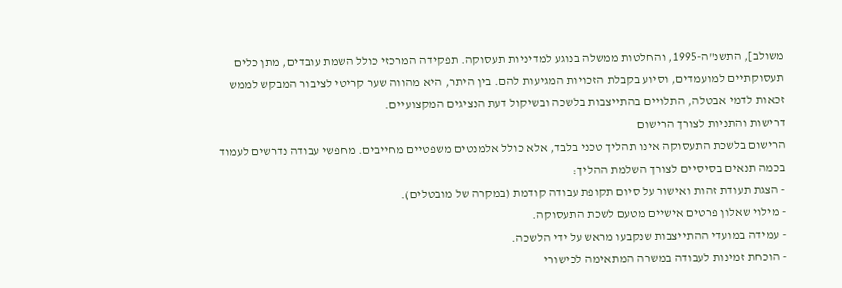משולב], התשנ"ה-1995, והחלטות ממשלה בנוגע למדיניות תעסוקה. תפקידה המרכזי כולל השמת עובדים, מתן כלים תעסוקתיים למועמדים, וסיוע בקבלת הזכויות המגיעות להם. בין היתר, היא מהווה שער קריטי לציבור המבקש לממש זכאות לדמי אבטלה, התלויים בהתייצבות בלשכה ובשיקול דעת הנציגים המקצועיים.
דרישות והתניות לצורך הרישום
הרישום בלשכת התעסוקה אינו תהליך טכני בלבד, אלא כולל אלמנטים משפטיים מחייבים. מחפשי עבודה נדרשים לעמוד בכמה תנאים בסיסיים לצורך השלמת ההליך:
- הצגת תעודת זהות ואישור על סיום תקופת עבודה קודמת (במקרה של מובטלים).
- מילוי שאלון פרטים אישיים מטעם לשכת התעסוקה.
- עמידה במועדי ההתייצבות שנקבעו מראש על ידי הלשכה.
- הוכחת זמינות לעבודה במשרה המתאימה לכישורי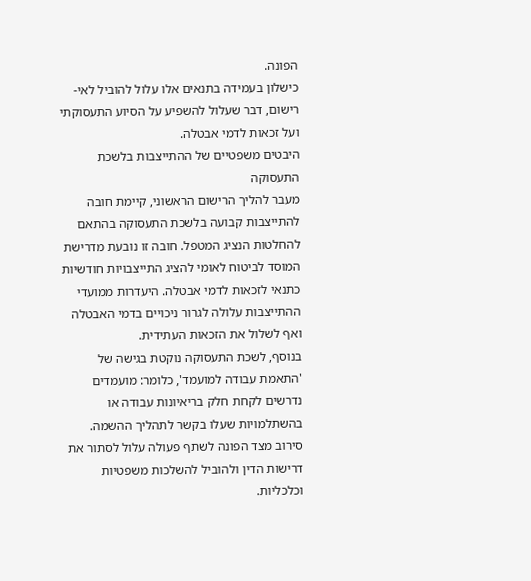הפונה.
כישלון בעמידה בתנאים אלו עלול להוביל לאי-רישום, דבר שעלול להשפיע על הסיוע התעסוקתי ועל זכאות לדמי אבטלה.
היבטים משפטיים של ההתייצבות בלשכת התעסוקה
מעבר להליך הרישום הראשוני, קיימת חובה להתייצבות קבועה בלשכת התעסוקה בהתאם להחלטות הנציג המטפל. חובה זו נובעת מדרישת המוסד לביטוח לאומי להציג התייצבויות חודשיות כתנאי לזכאות לדמי אבטלה. היעדרות ממועדי ההתייצבות עלולה לגרור ניכויים בדמי האבטלה ואף לשלול את הזכאות העתידית.
בנוסף, לשכת התעסוקה נוקטת בגישה של 'התאמת עבודה למועמד', כלומר: מועמדים נדרשים לקחת חלק בריאיונות עבודה או בהשתלמויות שעלו בקשר לתהליך ההשמה. סירוב מצד הפונה לשתף פעולה עלול לסתור את דרישות הדין ולהוביל להשלכות משפטיות וכלכליות.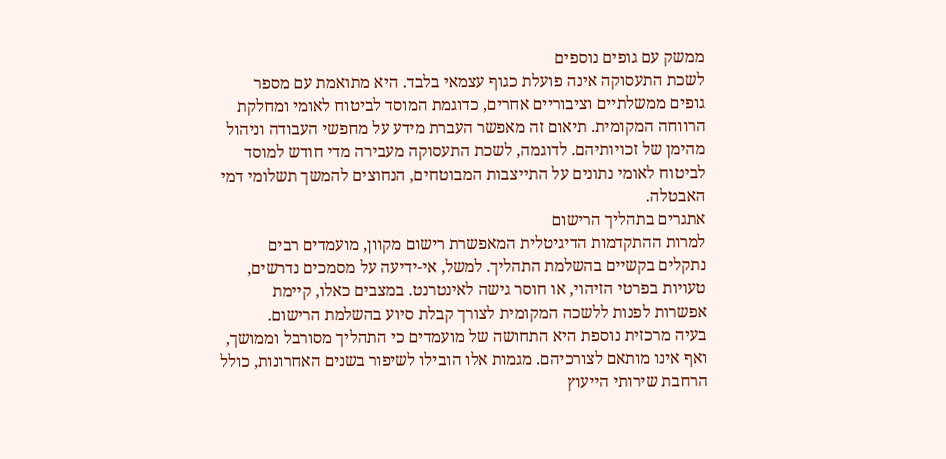ממשק עם גופים נוספים
לשכת התעסוקה אינה פועלת כגוף עצמאי בלבד. היא מתואמת עם מספר גופים ממשלתיים וציבוריים אחרים, כדוגמת המוסד לביטוח לאומי ומחלקת הרווחה המקומית. תיאום זה מאפשר העברת מידע על מחפשי העבודה וניהול מהימן של זכויותיהם. לדוגמה, לשכת התעסוקה מעבירה מדי חודש למוסד לביטוח לאומי נתונים על התייצבות המבוטחים, הנחוצים להמשך תשלומי דמי האבטלה.
אתגרים בתהליך הרישום
למרות ההתקדמות הדיגיטלית המאפשרת רישום מקוון, מועמדים רבים נתקלים בקשיים בהשלמת התהליך. למשל, אי-ידיעה על מסמכים נדרשים, טעויות בפרטי הזיהוי, או חוסר גישה לאינטרנט. במצבים כאלו, קיימת אפשרות לפנות ללשכה המקומית לצורך קבלת סיוע בהשלמת הרישום.
בעיה מרכזית נוספת היא התחושה של מועמדים כי התהליך מסורבל וממושך, ואף אינו מותאם לצורכיהם. מגמות אלו הובילו לשיפור בשנים האחרונות, כולל הרחבת שירותי הייעוץ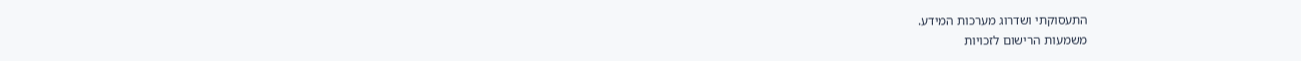התעסוקתי ושדרוג מערכות המידע.
משמעות הרישום לזכויות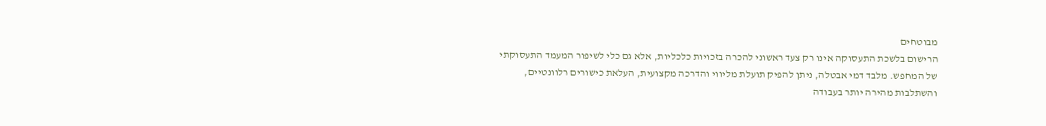מבוטחים
הרישום בלשכת התעסוקה אינו רק צעד ראשוני להכרה בזכויות כלכליות, אלא גם כלי לשיפור המעמד התעסוקתי של המחפש. מלבד דמי אבטלה, ניתן להפיק תועלת מליווי והדרכה מקצועית, העלאת כישורים רלוונטיים, והשתלבות מהירה יותר בעבודה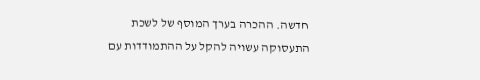חדשה. ההכרה בערך המוסף של לשכת התעסוקה עשויה להקל על ההתמודדות עם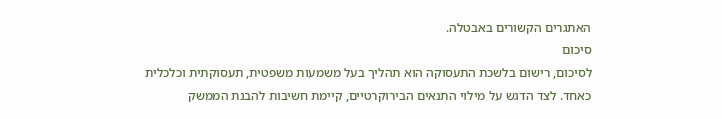האתגרים הקשורים באבטלה.
סיכום
לסיכום, רישום בלשכת התעסוקה הוא תהליך בעל משמעות משפטית, תעסוקתית וכלכלית כאחד. לצד הדגש על מילוי התנאים הבירוקרטיים, קיימת חשיבות להבנת הממשק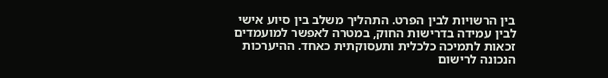בין הרשויות לבין הפרט. התהליך משלב בין סיוע אישי לבין עמידה בדרישות החוק, במטרה לאפשר למועמדים זכאות לתמיכה כלכלית ותעסוקתית כאחד. ההיערכות הנכונה לרישום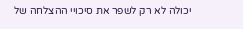יכולה לא רק לשפר את סיכויי ההצלחה של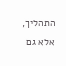התהליך, אלא גם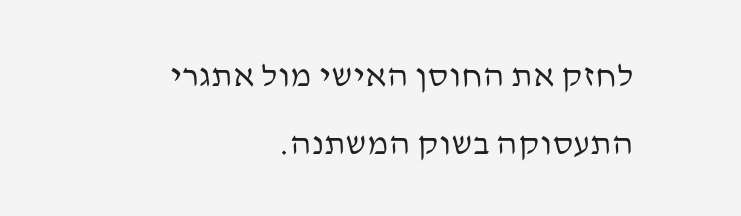לחזק את החוסן האישי מול אתגרי התעסוקה בשוק המשתנה.